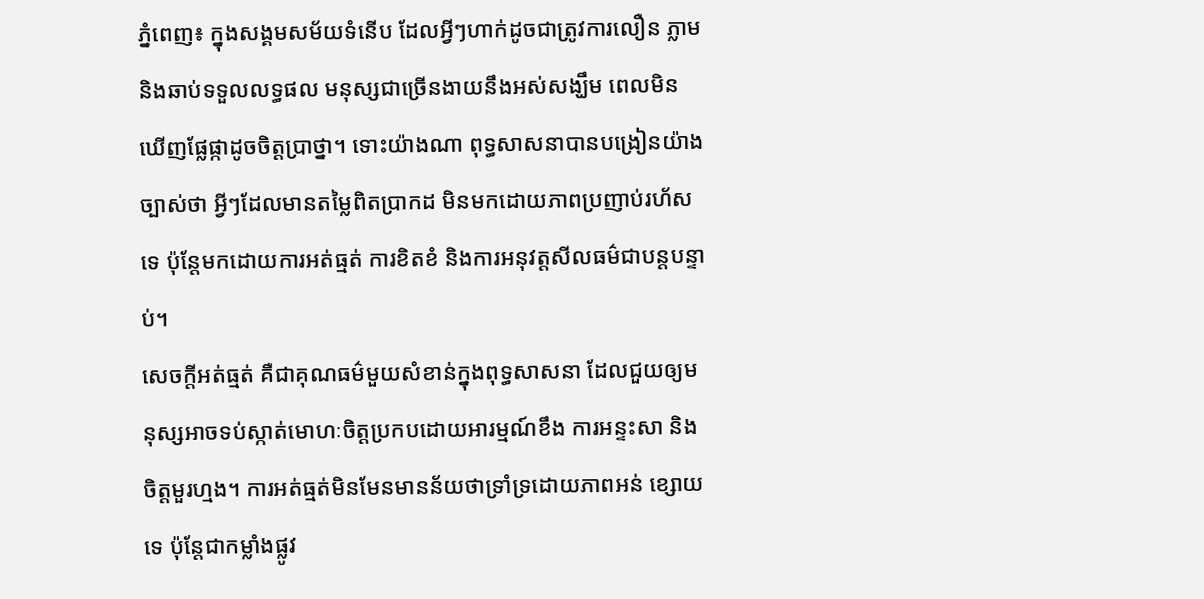ភ្នំពេញ៖ ក្នុងសង្គមសម័យទំនើប ដែលអ្វីៗហាក់ដូចជាត្រូវការលឿន ភ្លាម និងឆាប់ទទួលលទ្ធផល មនុស្សជាច្រើនងាយនឹងអស់សង្ឃឹម ពេលមិនឃើញផ្លែផ្កាដូចចិត្តប្រាថ្នា។ ទោះយ៉ាងណា ពុទ្ធសាសនាបានបង្រៀនយ៉ាងច្បាស់ថា អ្វីៗដែលមានតម្លៃពិតប្រាកដ មិនមកដោយភាពប្រញាប់រហ័សទេ ប៉ុន្តែមកដោយការអត់ធ្មត់ ការខិតខំ និងការអនុវត្តសីលធម៌ជាបន្តបន្ទាប់។
សេចក្តីអត់ធ្មត់ គឺជាគុណធម៌មួយសំខាន់ក្នុងពុទ្ធសាសនា ដែលជួយឲ្យមនុស្សអាចទប់ស្កាត់មោហៈចិត្តប្រកបដោយអារម្មណ៍ខឹង ការអន្ទះសា និងចិត្តមួរហ្មង។ ការអត់ធ្មត់មិនមែនមានន័យថាទ្រាំទ្រដោយភាពអន់ ខ្សោយទេ ប៉ុន្តែជាកម្លាំងផ្លូវ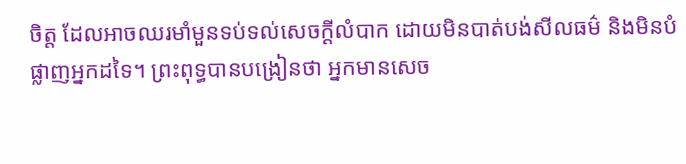ចិត្ត ដែលអាចឈរមាំមួនទប់ទល់សេចក្តីលំបាក ដោយមិនបាត់បង់សីលធម៌ និងមិនបំផ្លាញអ្នកដទៃ។ ព្រះពុទ្ធបានបង្រៀនថា អ្នកមានសេច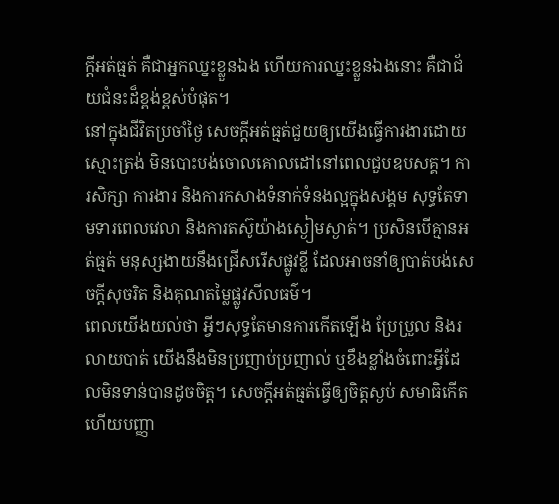ក្តីអត់ធ្មត់ គឺជាអ្នកឈ្នះខ្លួនឯង ហើយការឈ្នះខ្លួនឯងនោះ គឺជាជ័យជំនះដ៏ខ្ពង់ខ្ពស់បំផុត។
នៅក្នុងជីវិតប្រចាំថ្ងៃ សេចក្តីអត់ធ្មត់ជួយឲ្យយើងធ្វើការងារដោយស្មោះត្រង់ មិនបោះបង់ចោលគោលដៅនៅពេលជួបឧបសគ្គ។ ការសិក្សា ការងារ និងការកសាងទំនាក់ទំនងល្អក្នុងសង្គម សុទ្ធតែទាមទារពេលវេលា និងការតស៊ូយ៉ាងស្ងៀមស្ងាត់។ ប្រសិនបើគ្មានអត់ធ្មត់ មនុស្សងាយនឹងជ្រើសរើសផ្លូវខ្លី ដែលអាចនាំឲ្យបាត់បង់សេចក្តីសុចរិត និងគុណតម្លៃផ្លូវសីលធម៌។
ពេលយើងយល់ថា អ្វីៗសុទ្ធតែមានការកើតឡើង ប្រែប្រួល និងរលាយបាត់ យើងនឹងមិនប្រញាប់ប្រញាល់ ឬខឹងខ្លាំងចំពោះអ្វីដែលមិនទាន់បានដូចចិត្ត។ សេចក្តីអត់ធ្មត់ធ្វើឲ្យចិត្តស្ងប់ សមាធិកើត ហើយបញ្ញា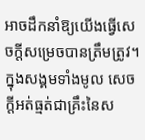អាចដឹកនាំឱ្យយើងធ្វើសេចក្តីសម្រេចបានត្រឹមត្រូវ។
ក្នុងសង្គមទាំងមូល សេចក្តីអត់ធ្មត់ជាគ្រឹះនៃស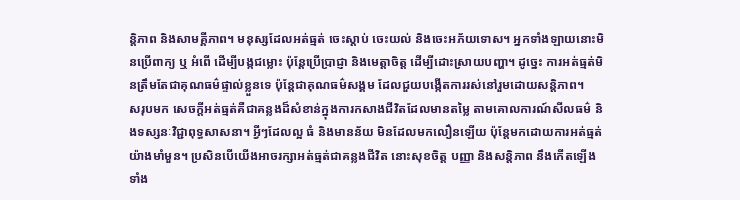ន្តិភាព និងសាមគ្គីភាព។ មនុស្សដែលអត់ធ្មត់ ចេះស្តាប់ ចេះយល់ និងចេះអភ័យទោស។ អ្នកទាំងឡាយនោះមិនប្រើពាក្យ ឬ អំពើ ដើម្បីបង្កជម្លោះ ប៉ុន្តែប្រើប្រាជ្ញា និងមេត្តាចិត្ត ដើម្បីដោះស្រាយបញ្ហា។ ដូច្នេះ ការអត់ធ្មត់មិនត្រឹមតែជាគុណធម៌ផ្ទាល់ខ្លួនទេ ប៉ុន្តែជាគុណធម៌សង្គម ដែលជួយបង្កើតការរស់នៅរួមដោយសន្តិភាព។
សរុបមក សេចក្តីអត់ធ្មត់គឺជាគន្លងដ៏សំខាន់ក្នុងការកសាងជីវិតដែលមានតម្លៃ តាមគោលការណ៍សីលធម៌ និងទស្សនៈវិជ្ជាពុទ្ធសាសនា។ អ្វីៗដែលល្អ ធំ និងមានន័យ មិនដែលមកលឿនឡើយ ប៉ុន្តែមកដោយការអត់ធ្មត់យ៉ាងមាំមួន។ ប្រសិនបើយើងអាចរក្សាអត់ធ្មត់ជាគន្លងជីវិត នោះសុខចិត្ត បញ្ញា និងសន្តិភាព នឹងកើតឡើងទាំង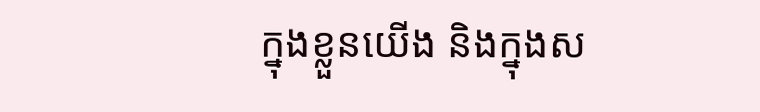ក្នុងខ្លួនយើង និងក្នុងស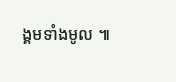ង្គមទាំងមូល ៕